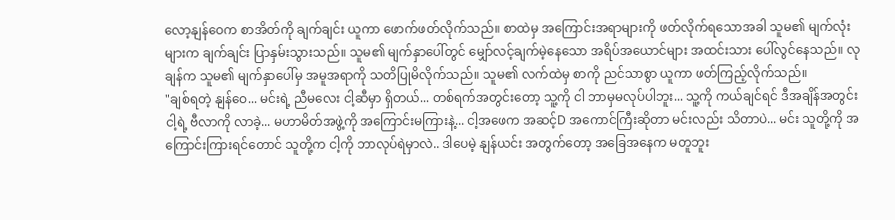လော့နျန်ဝေက စာအိတ်ကို ချက်ချင်း ယူကာ ဖောက်ဖတ်လိုက်သည်။ စာထဲမှ အကြောင်းအရာများကို ဖတ်လိုက်ရသောအခါ သူမ၏ မျက်လုံးများက ချက်ချင်း ပြာနှမ်းသွားသည်။ သူမ၏ မျက်နှာပေါ်တွင် မျှော်လင့်ချက်မဲ့နေသော အရိပ်အယောင်များ အထင်းသား ပေါ်လွင်နေသည်။ လုချန်က သူမ၏ မျက်နှာပေါ်မှ အမူအရာကို သတိပြုမိလိုက်သည်။ သူမ၏ လက်ထဲမှ စာကို ညင်သာစွာ ယူကာ ဖတ်ကြည့်လိုက်သည်။
"ချစ်ရတဲ့ နျန်ဝေ... မင်းရဲ့ ညီမလေး ငါ့ဆီမှာ ရှိတယ်... တစ်ရက်အတွင်းတော့ သူ့ကို ငါ ဘာမှမလုပ်ပါဘူး... သူ့ကို ကယ်ချင်ရင် ဒီအချိန်အတွင်း ငါ့ရဲ့ ဗီလာကို လာခဲ့... မဟာမိတ်အဖွဲ့ကို အကြောင်းမကြားနဲ့... ငါ့အဖေက အဆင့်D အကောင်ကြီးဆိုတာ မင်းလည်း သိတာပဲ... မင်း သူတို့ကို အကြောင်းကြားရင်တောင် သူတို့က ငါ့ကို ဘာလုပ်ရဲမှာလဲ.. ဒါပေမဲ့ နျန်ယင်း အတွက်တော့ အခြေအနေက မတူဘူး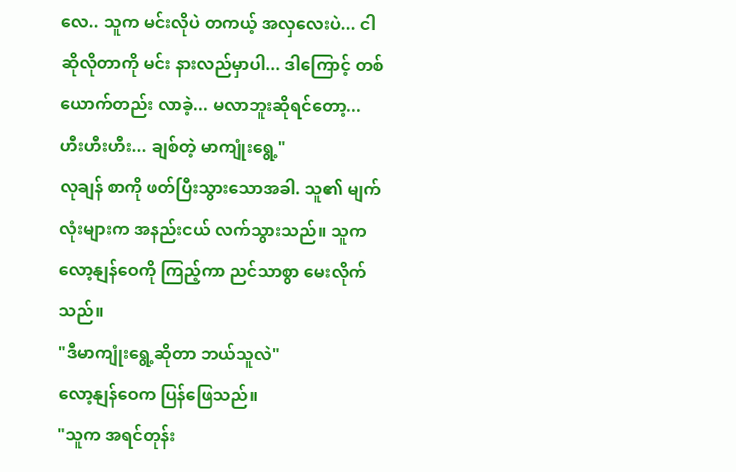လေ.. သူက မင်းလိုပဲ တကယ့် အလှလေးပဲ... ငါ ဆိုလိုတာကို မင်း နားလည်မှာပါ... ဒါကြောင့် တစ်ယောက်တည်း လာခဲ့... မလာဘူးဆိုရင်တော့... ဟီးဟီးဟီး... ချစ်တဲ့ မာကျုံးရွေ့"
လုချန် စာကို ဖတ်ပြီးသွားသောအခါ. သူ၏ မျက်လုံးများက အနည်းငယ် လက်သွားသည်။ သူက လော့နျန်ဝေကို ကြည့်ကာ ညင်သာစွာ မေးလိုက်သည်။
"ဒီမာကျုံးရွေ့ဆိုတာ ဘယ်သူလဲ"
လော့နျန်ဝေက ပြန်ဖြေသည်။
"သူက အရင်တုန်း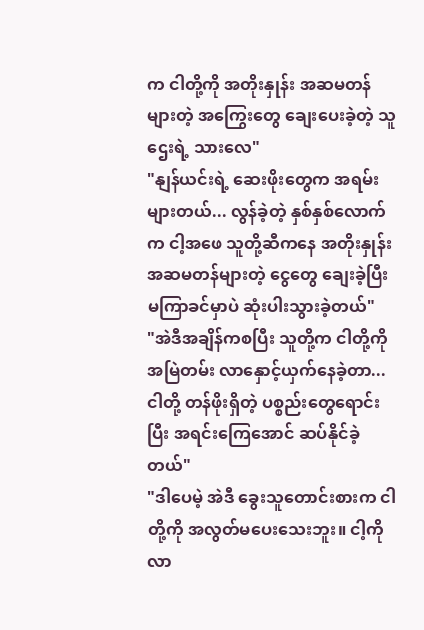က ငါတို့ကို အတိုးနှုန်း အဆမတန်များတဲ့ အကြွေးတွေ ချေးပေးခဲ့တဲ့ သူဌေးရဲ့ သားလေ"
"နျန်ယင်းရဲ့ ဆေးဖိုးတွေက အရမ်းများတယ်... လွန်ခဲ့တဲ့ နှစ်နှစ်လောက်က ငါ့အဖေ သူတို့ဆီကနေ အတိုးနှုန်း အဆမတန်များတဲ့ ငွေတွေ ချေးခဲ့ပြီး မကြာခင်မှာပဲ ဆုံးပါးသွားခဲ့တယ်"
"အဲဒီအချိန်ကစပြီး သူတို့က ငါတို့ကို အမြဲတမ်း လာနှောင့်ယှက်နေခဲ့တာ... ငါတို့ တန်ဖိုးရှိတဲ့ ပစ္စည်းတွေရောင်းပြီး အရင်းကြေအောင် ဆပ်နိုင်ခဲ့တယ်"
"ဒါပေမဲ့ အဲဒီ ခွေးသူတောင်းစားက ငါတို့ကို အလွတ်မပေးသေးဘူး။ ငါ့ကို လာ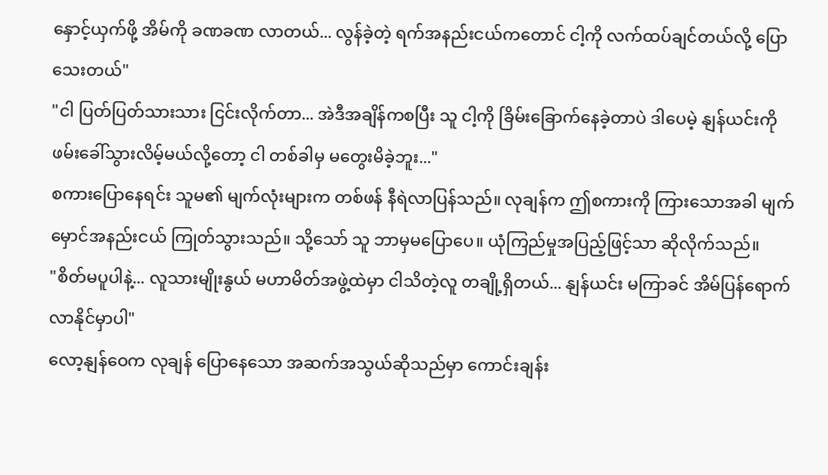နှောင့်ယှက်ဖို့ အိမ်ကို ခဏခဏ လာတယ်... လွန်ခဲ့တဲ့ ရက်အနည်းငယ်ကတောင် ငါ့ကို လက်ထပ်ချင်တယ်လို့ ပြောသေးတယ်"
"ငါ ပြတ်ပြတ်သားသား ငြင်းလိုက်တာ... အဲဒီအချိန်ကစပြီး သူ ငါ့ကို ခြိမ်းခြောက်နေခဲ့တာပဲ ဒါပေမဲ့ နျန်ယင်းကို ဖမ်းခေါ်သွားလိမ့်မယ်လို့တော့ ငါ တစ်ခါမှ မတွေးမိခဲ့ဘူး..."
စကားပြောနေရင်း သူမ၏ မျက်လုံးများက တစ်ဖန် နီရဲလာပြန်သည်။ လုချန်က ဤစကားကို ကြားသောအခါ မျက်မှောင်အနည်းငယ် ကြုတ်သွားသည်။ သို့သော် သူ ဘာမှမပြောပေ။ ယုံကြည်မှုအပြည့်ဖြင့်သာ ဆိုလိုက်သည်။
"စိတ်မပူပါနဲ့... လူသားမျိုးနွယ် မဟာမိတ်အဖွဲ့ထဲမှာ ငါသိတဲ့လူ တချို့ရှိတယ်... နျန်ယင်း မကြာခင် အိမ်ပြန်ရောက်လာနိုင်မှာပါ"
လော့နျန်ဝေက လုချန် ပြောနေသော အဆက်အသွယ်ဆိုသည်မှာ ကောင်းချန်း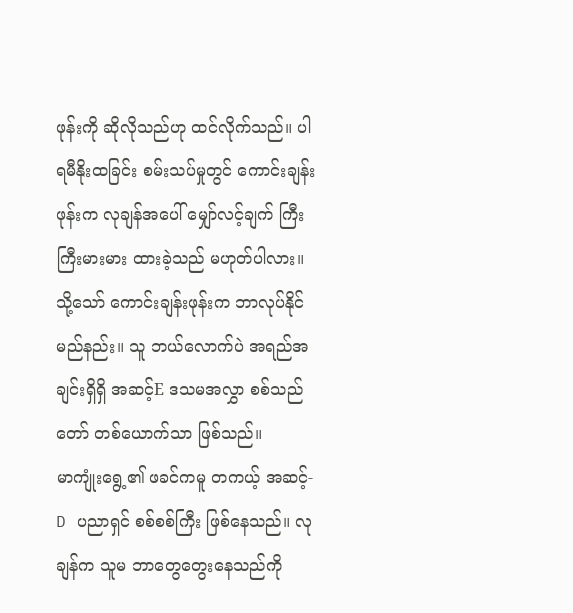ဖုန်းကို ဆိုလိုသည်ဟု ထင်လိုက်သည်။ ပါရမီနိုးထခြင်း စမ်းသပ်မှုတွင် ကောင်းချန်းဖုန်းက လုချန်အပေါ် မျှော်လင့်ချက် ကြီးကြီးမားမား ထားခဲ့သည် မဟုတ်ပါလား။ သို့သော် ကောင်းချန်းဖုန်းက ဘာလုပ်နိုင်မည်နည်း။ သူ ဘယ်လောက်ပဲ အရည်အချင်းရှိရှိ အဆင့်E ဒသမအလွှာ စစ်သည်တော် တစ်ယောက်သာ ဖြစ်သည်။
မာကျုံးရွေ့၏ ဖခင်ကမူ တကယ့် အဆင့်-D ပညာရှင် စစ်စစ်ကြီး ဖြစ်နေသည်။ လုချန်က သူမ ဘာတွေတွေးနေသည်ကို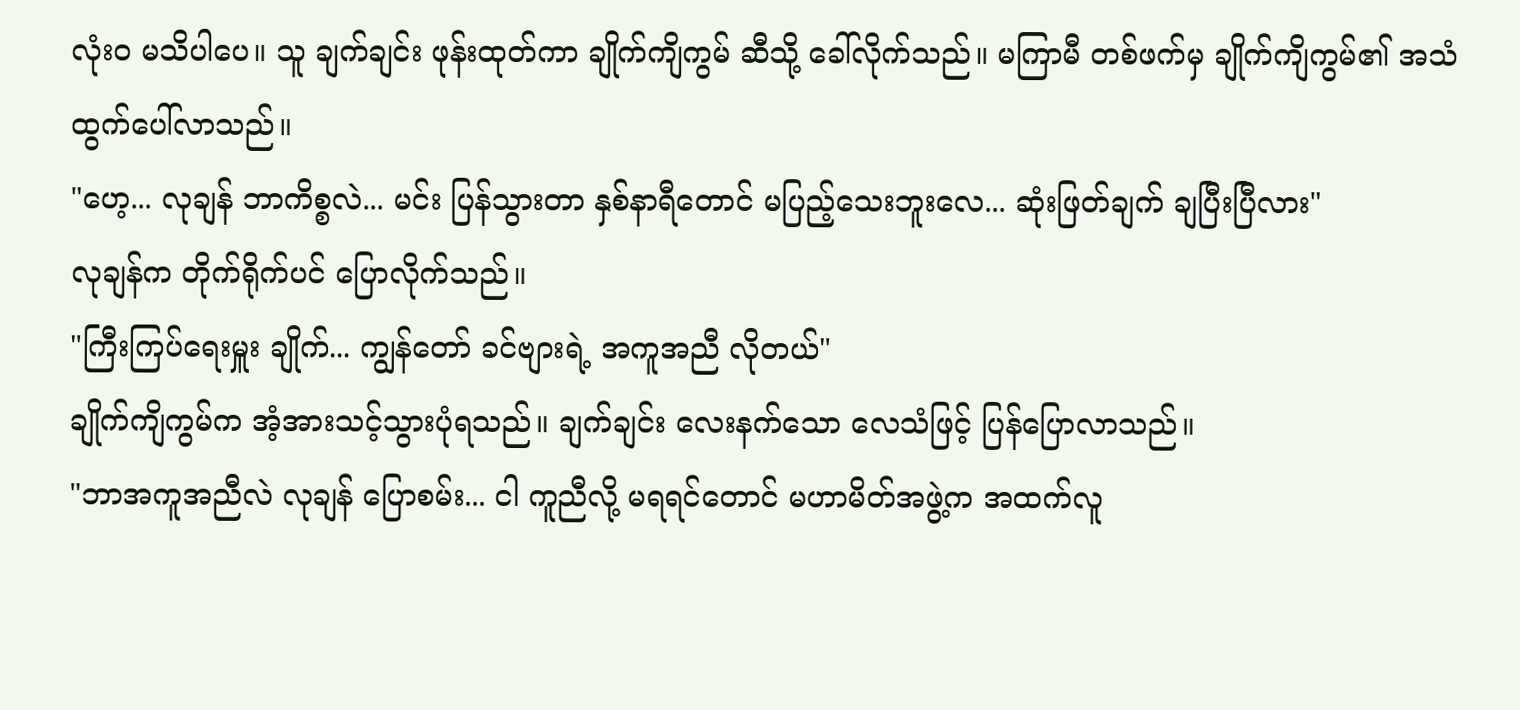လုံးဝ မသိပါပေ။ သူ ချက်ချင်း ဖုန်းထုတ်ကာ ချိုက်ကျိကွမ် ဆီသို့ ခေါ်လိုက်သည်။ မကြာမီ တစ်ဖက်မှ ချိုက်ကျိကွမ်၏ အသံ ထွက်ပေါ်လာသည်။
"ဟေ့... လုချန် ဘာကိစ္စလဲ... မင်း ပြန်သွားတာ နှစ်နာရီတောင် မပြည့်သေးဘူးလေ... ဆုံးဖြတ်ချက် ချပြီးပြီလား"
လုချန်က တိုက်ရိုက်ပင် ပြောလိုက်သည်။
"ကြီးကြပ်ရေးမှူး ချိုက်... ကျွန်တော် ခင်ဗျားရဲ့ အကူအညီ လိုတယ်"
ချိုက်ကျိကွမ်က အံ့အားသင့်သွားပုံရသည်။ ချက်ချင်း လေးနက်သော လေသံဖြင့် ပြန်ပြောလာသည်။
"ဘာအကူအညီလဲ လုချန် ပြောစမ်း... ငါ ကူညီလို့ မရရင်တောင် မဟာမိတ်အဖွဲ့က အထက်လူ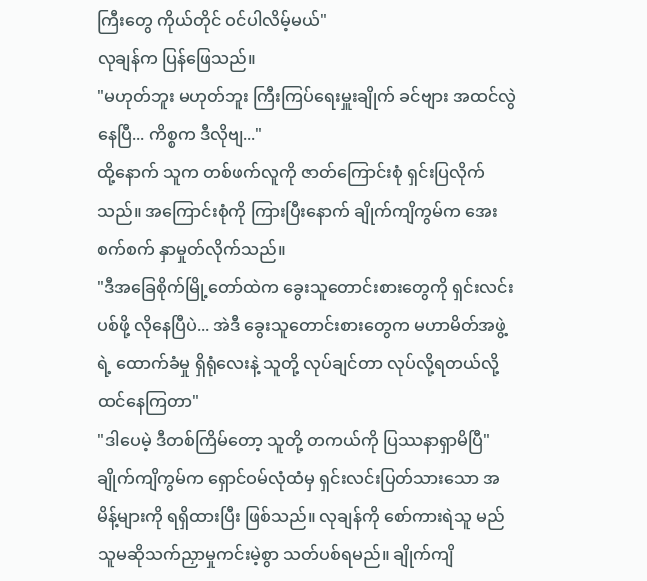ကြီးတွေ ကိုယ်တိုင် ဝင်ပါလိမ့်မယ်"
လုချန်က ပြန်ဖြေသည်။
"မဟုတ်ဘူး မဟုတ်ဘူး ကြီးကြပ်ရေးမှူးချိုက် ခင်ဗျား အထင်လွဲနေပြီ... ကိစ္စက ဒီလိုဗျ..."
ထို့နောက် သူက တစ်ဖက်လူကို ဇာတ်ကြောင်းစုံ ရှင်းပြလိုက်သည်။ အကြောင်းစုံကို ကြားပြီးနောက် ချိုက်ကျိကွမ်က အေးစက်စက် နှာမှုတ်လိုက်သည်။
"ဒီအခြေစိုက်မြို့တော်ထဲက ခွေးသူတောင်းစားတွေကို ရှင်းလင်းပစ်ဖို့ လိုနေပြီပဲ... အဲဒီ ခွေးသူတောင်းစားတွေက မဟာမိတ်အဖွဲ့ရဲ့ ထောက်ခံမှု ရှိရုံလေးနဲ့ သူတို့ လုပ်ချင်တာ လုပ်လို့ရတယ်လို့ ထင်နေကြတာ"
"ဒါပေမဲ့ ဒီတစ်ကြိမ်တော့ သူတို့ တကယ်ကို ပြဿနာရှာမိပြီ"
ချိုက်ကျိကွမ်က ရှောင်ဝမ်လုံထံမှ ရှင်းလင်းပြတ်သားသော အမိန့်များကို ရရှိထားပြီး ဖြစ်သည်။ လုချန်ကို စော်ကားရဲသူ မည်သူမဆိုသက်ညှာမှုကင်းမဲ့စွာ သတ်ပစ်ရမည်။ ချိုက်ကျိ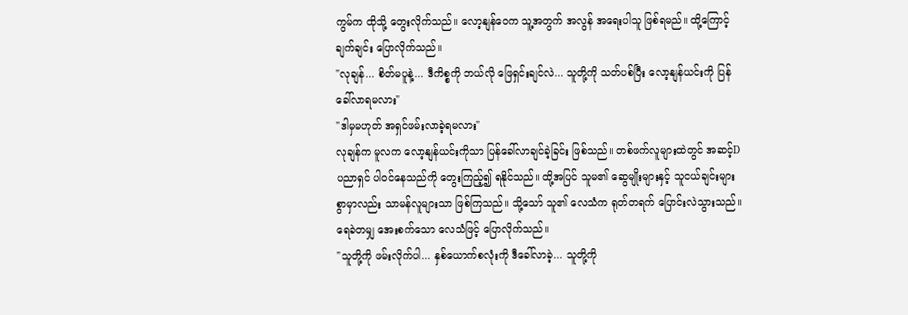ကွမ်က ထိုသို့ တွေးလိုက်သည်။ လော့နျန်ဝေက သူ့အတွက် အလွန် အရေးပါသူ ဖြစ်ရမည်။ ထို့ကြောင့် ချက်ချင်း ပြောလိုက်သည်။
"လုချန်... စိတ်မပူနဲ့... ဒီကိစ္စကို ဘယ်လို ဖြေရှင်းချင်လဲ... သူတို့ကို သတ်ပစ်ပြီး လော့နျန်ယင်းကို ပြန်ခေါ်လာရမလား"
"ဒါမှမဟုတ် အရှင်ဖမ်းလာခဲ့ရမလား"
လုချန်က မူလက လော့နျန်ယင်းကိုသာ ပြန်ခေါ်လာချင်ခဲ့ခြင်း ဖြစ်သည်။ တစ်ဖက်လူများထဲတွင် အဆင့်D ပညာရှင် ပါဝင်နေသည်ကို တွေးကြည့်၍ ရနိုင်သည်။ ထို့အပြင် သူမ၏ ဆွေမျိုးများနှင့် သူငယ်ချင်းများစွာမှာလည်း သာမန်လူများသာ ဖြစ်ကြသည်။ သို့သော် သူ၏ လေသံက ရုတ်တရက် ပြောင်းလဲသွားသည်။ ရေခဲတမျှ အေးစက်သော လေသံဖြင့် ပြောလိုက်သည်။
"သူတို့ကို ဖမ်းလိုက်ပါ... နှစ်ယောက်စလုံးကို ဒီခေါ်လာခဲ့... သူတို့ကို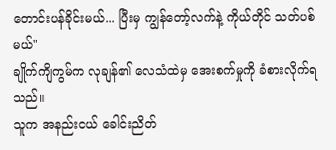တောင်းပန်ခိုင်းမယ်... ပြီးမှ ကျွန်တော့်လက်နဲ့ ကိုယ်တိုင် သတ်ပစ်မယ်"
ချိုက်ကျိကွမ်က လုချန်၏ လေသံထဲမှ အေးစက်မှုကို ခံစားလိုက်ရသည်။
သူက အနည်းငယ် ခေါင်းညိတ်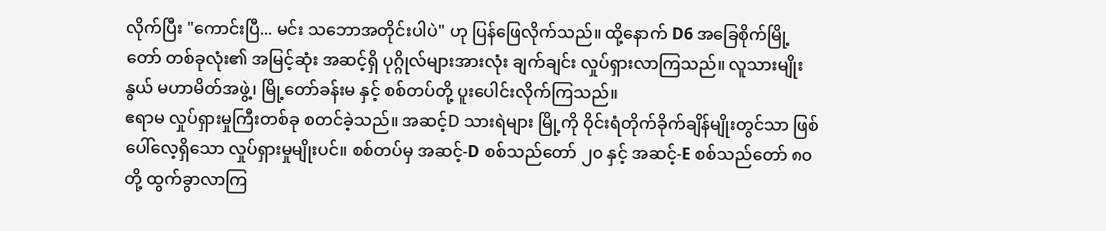လိုက်ပြီး "ကောင်းပြီ... မင်း သဘောအတိုင်းပါပဲ" ဟု ပြန်ဖြေလိုက်သည်။ ထို့နောက် D6 အခြေစိုက်မြို့တော် တစ်ခုလုံး၏ အမြင့်ဆုံး အဆင့်ရှိ ပုဂ္ဂိုလ်များအားလုံး ချက်ချင်း လှုပ်ရှားလာကြသည်။ လူသားမျိုးနွယ် မဟာမိတ်အဖွဲ့၊ မြို့တော်ခန်းမ နှင့် စစ်တပ်တို့ ပူးပေါင်းလိုက်ကြသည်။
ဧရာမ လှုပ်ရှားမှုကြီးတစ်ခု စတင်ခဲ့သည်။ အဆင့်D သားရဲများ မြို့ကို ဝိုင်းရံတိုက်ခိုက်ချိန်မျိုးတွင်သာ ဖြစ်ပေါ်လေ့ရှိသော လှုပ်ရှားမှုမျိုးပင်။ စစ်တပ်မှ အဆင့်-D စစ်သည်တော် ၂၀ နှင့် အဆင့်-E စစ်သည်တော် ၈၀ တို့ ထွက်ခွာလာကြ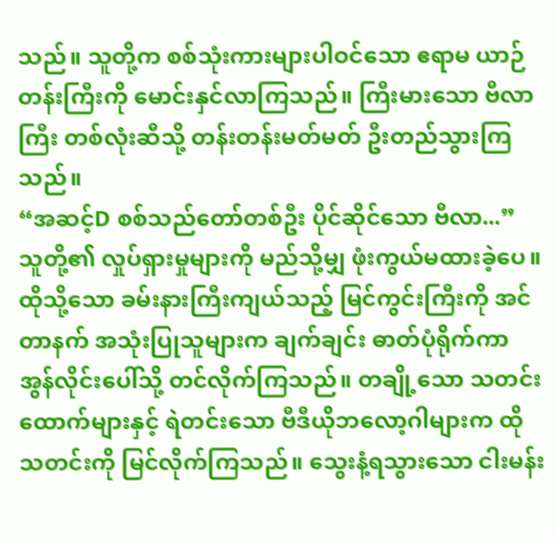သည်။ သူတို့က စစ်သုံးကားများပါဝင်သော ဧရာမ ယာဉ်တန်းကြီးကို မောင်းနှင်လာကြသည်။ ကြီးမားသော ဗီလာကြီး တစ်လုံးဆီသို့ တန်းတန်းမတ်မတ် ဦးတည်သွားကြသည်။
“အဆင့်D စစ်သည်တော်တစ်ဦး ပိုင်ဆိုင်သော ဗီလာ...”
သူတို့၏ လှုပ်ရှားမှုများကို မည်သို့မျှ ဖုံးကွယ်မထားခဲ့ပေ။ ထိုသို့သော ခမ်းနားကြီးကျယ်သည့် မြင်ကွင်းကြီးကို အင်တာနက် အသုံးပြုသူများက ချက်ချင်း ဓာတ်ပုံရိုက်ကာ အွန်လိုင်းပေါ်သို့ တင်လိုက်ကြသည်။ တချို့သော သတင်းထောက်များနှင့် ရဲတင်းသော ဗီဒီယိုဘလော့ဂါများက ထိုသတင်းကို မြင်လိုက်ကြသည်။ သွေးနံ့ရသွားသော ငါးမန်း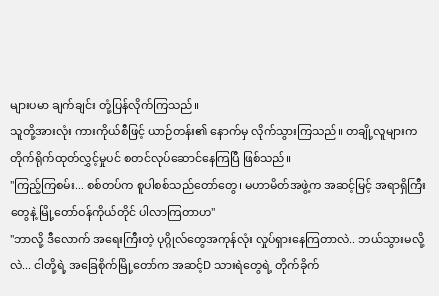များပမာ ချက်ချင်း တုံ့ပြန်လိုက်ကြသည်။
သူတို့အားလုံး ကားကိုယ်စီဖြင့် ယာဉ်တန်း၏ နောက်မှ လိုက်သွားကြသည်။ တချို့လူများက တိုက်ရိုက်ထုတ်လွှင့်မှုပင် စတင်လုပ်ဆောင်နေကြပြီ ဖြစ်သည်။
"ကြည့်ကြစမ်း... စစ်တပ်က စူပါစစ်သည်တော်တွေ၊ မဟာမိတ်အဖွဲ့က အဆင့်မြင့် အရာရှိကြီးတွေနဲ့ မြို့တော်ဝန်ကိုယ်တိုင် ပါလာကြတာဟ"
"ဘာလို့ ဒီလောက် အရေးကြီးတဲ့ ပုဂ္ဂိုလ်တွေအကုန်လုံး လှုပ်ရှားနေကြတာလဲ.. ဘယ်သွားမလို့လဲ... ငါတို့ရဲ့ အခြေစိုက်မြို့တော်က အဆင့်D သားရဲတွေရဲ့ တိုက်ခိုက်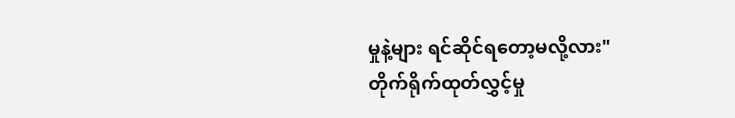မှုနဲ့များ ရင်ဆိုင်ရတော့မလို့လား"
တိုက်ရိုက်ထုတ်လွှင့်မှု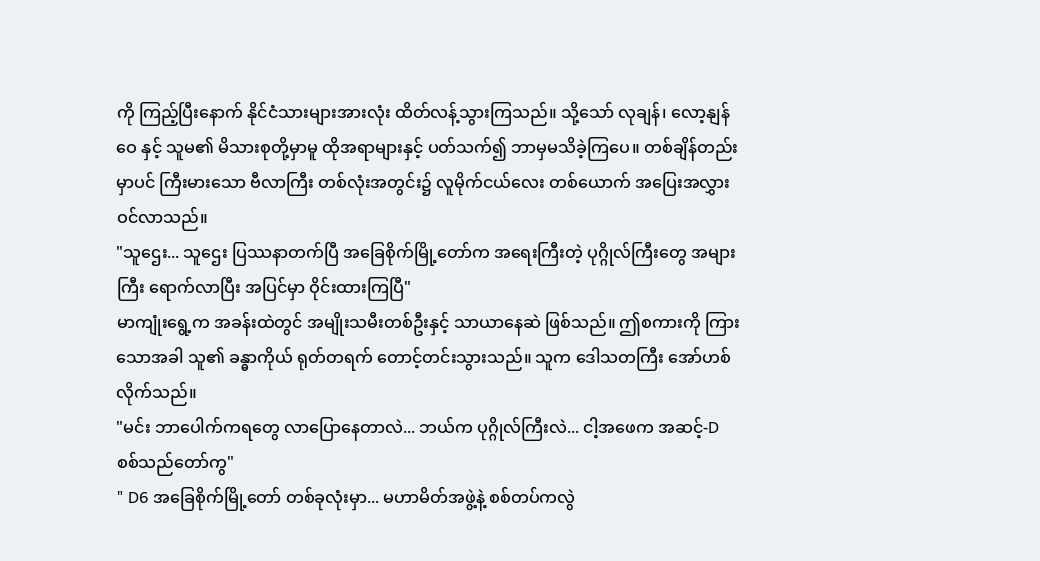ကို ကြည့်ပြီးနောက် နိုင်ငံသားများအားလုံး ထိတ်လန့်သွားကြသည်။ သို့သော် လုချန်၊ လော့နျန်ဝေ နှင့် သူမ၏ မိသားစုတို့မှာမူ ထိုအရာများနှင့် ပတ်သက်၍ ဘာမှမသိခဲ့ကြပေ။ တစ်ချိန်တည်းမှာပင် ကြီးမားသော ဗီလာကြီး တစ်လုံးအတွင်း၌ လူမိုက်ငယ်လေး တစ်ယောက် အပြေးအလွှား ဝင်လာသည်။
"သူဌေး... သူဌေး ပြဿနာတက်ပြီ အခြေစိုက်မြို့တော်က အရေးကြီးတဲ့ ပုဂ္ဂိုလ်ကြီးတွေ အများကြီး ရောက်လာပြီး အပြင်မှာ ဝိုင်းထားကြပြီ"
မာကျုံးရွေ့က အခန်းထဲတွင် အမျိုးသမီးတစ်ဦးနှင့် သာယာနေဆဲ ဖြစ်သည်။ ဤစကားကို ကြားသောအခါ သူ၏ ခန္ဓာကိုယ် ရုတ်တရက် တောင့်တင်းသွားသည်။ သူက ဒေါသတကြီး အော်ဟစ်လိုက်သည်။
"မင်း ဘာပေါက်ကရတွေ လာပြောနေတာလဲ... ဘယ်က ပုဂ္ဂိုလ်ကြီးလဲ... ငါ့အဖေက အဆင့်-D စစ်သည်တော်ကွ"
" D6 အခြေစိုက်မြို့တော် တစ်ခုလုံးမှာ... မဟာမိတ်အဖွဲ့နဲ့ စစ်တပ်ကလွဲ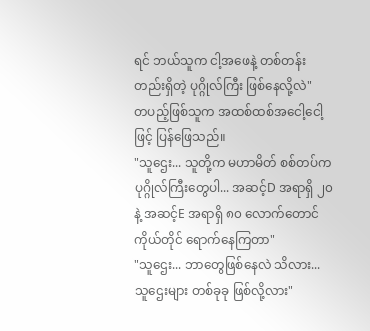ရင် ဘယ်သူက ငါ့အဖေနဲ့ တစ်တန်းတည်းရှိတဲ့ ပုဂ္ဂိုလ်ကြီး ဖြစ်နေလို့လဲ"
တပည့်ဖြစ်သူက အထစ်ထစ်အငေါ့ငေါ့ဖြင့် ပြန်ဖြေသည်။
"သူဌေး... သူတို့က မဟာမိတ် စစ်တပ်က ပုဂ္ဂိုလ်ကြီးတွေပါ... အဆင့်D အရာရှိ ၂၀ နဲ့ အဆင့်E အရာရှိ ၈၀ လောက်တောင် ကိုယ်တိုင် ရောက်နေကြတာ"
"သူဌေး... ဘာတွေဖြစ်နေလဲ သိလား... သူဌေးများ တစ်ခုခု ဖြစ်လို့လား"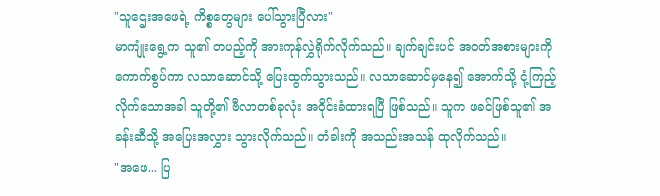"သူဌေးအဖေရဲ့ ကိစ္စတွေများ ပေါ်သွားပြီလား"
မာကျုံးရွေ့က သူ၏ တပည့်ကို အားကုန်လွှဲရိုက်လိုက်သည်။ ချက်ချင်းပင် အဝတ်အစားများကို ကောက်စွပ်ကာ လသာဆောင်သို့ ပြေးထွက်သွားသည်။ လသာဆောင်မှနေ၍ အောက်သို့ ငုံ့ကြည့်လိုက်သောအခါ သူတို့၏ ဗီလာတစ်ခုလုံး အဝိုင်းခံထားရပြီ ဖြစ်သည်။ သူက ဖခင်ဖြစ်သူ၏ အခန်းဆီသို့ အပြေးအလွှား သွားလိုက်သည်။ တံခါးကို အသည်းအသန် ထုလိုက်သည်။
"အဖေ... ပြ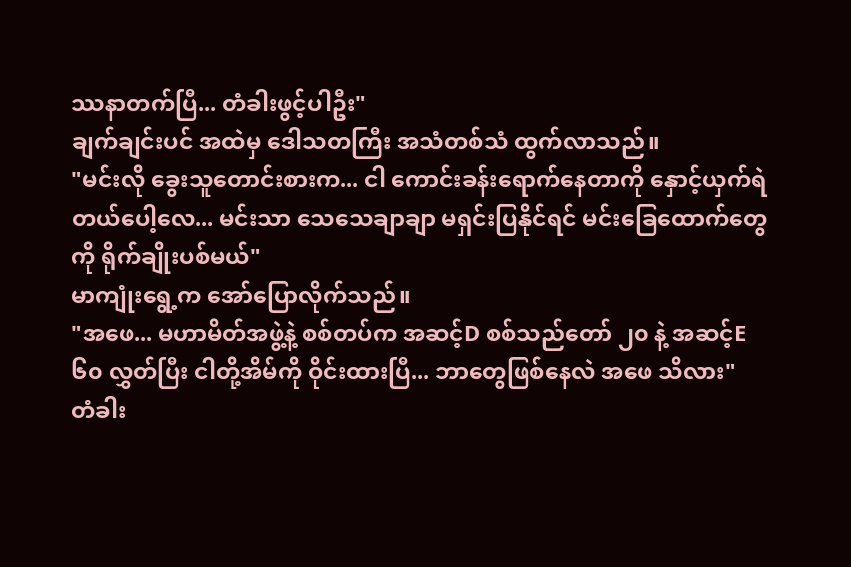ဿနာတက်ပြီ... တံခါးဖွင့်ပါဦး"
ချက်ချင်းပင် အထဲမှ ဒေါသတကြီး အသံတစ်သံ ထွက်လာသည်။
"မင်းလို ခွေးသူတောင်းစားက... ငါ ကောင်းခန်းရောက်နေတာကို နှောင့်ယှက်ရဲတယ်ပေါ့လေ... မင်းသာ သေသေချာချာ မရှင်းပြနိုင်ရင် မင်းခြေထောက်တွေကို ရိုက်ချိုးပစ်မယ်"
မာကျုံးရွေ့က အော်ပြောလိုက်သည်။
"အဖေ... မဟာမိတ်အဖွဲ့နဲ့ စစ်တပ်က အဆင့်D စစ်သည်တော် ၂၀ နဲ့ အဆင့်E ၆၀ လွှတ်ပြီး ငါတို့အိမ်ကို ဝိုင်းထားပြီ... ဘာတွေဖြစ်နေလဲ အဖေ သိလား"
တံခါး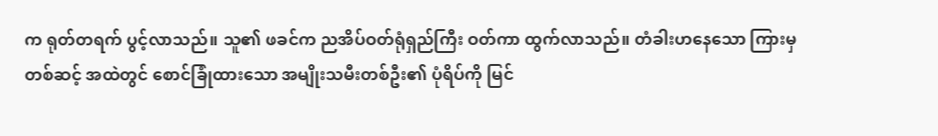က ရုတ်တရက် ပွင့်လာသည်။ သူ၏ ဖခင်က ညအိပ်ဝတ်ရုံရှည်ကြီး ဝတ်ကာ ထွက်လာသည်။ တံခါးဟနေသော ကြားမှတစ်ဆင့် အထဲတွင် စောင်ခြုံထားသော အမျိုးသမီးတစ်ဦး၏ ပုံရိပ်ကို မြင်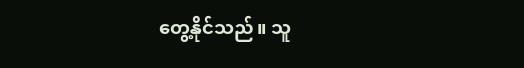တွေ့နိုင်သည်။ သူ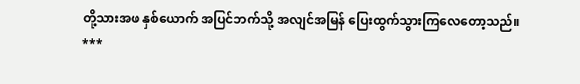တို့သားအဖ နှစ်ယောက် အပြင်ဘက်သို့ အလျင်အမြန် ပြေးထွက်သွားကြလေတော့သည်။
***